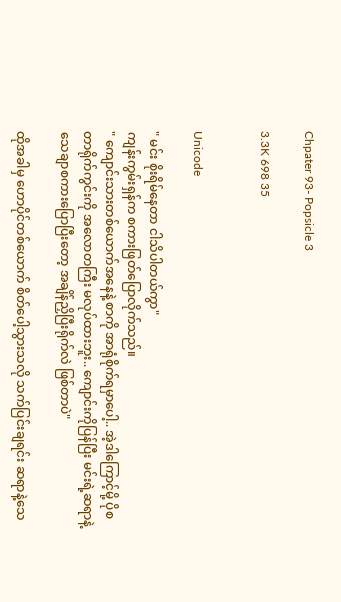Chpater 93- Popsicle 3

3.3K 698 35


Unicode

" မင်း စိုးရိမ်နေတာ ငါသိပါတယ်ကွာ"
ကျန်းကွမ်းရှန်က စကားဖြတ်ပြောလိုက်သည်။
" ကျောင်းသားတစ်ယောက်အနေနဲ့ စာကို အာရုံစိုက်ရမှာပေါ့.. အဲ့ဒါကြောင့်မို့ ပိုစတာရိုက်ကွင်းကို အလောတကြီး မလုပ်ထားဘူး.. ကျောင်းကိုပြန်ပြီး မင်းရဲ့ဆရာနဲ့ သေချာစကားပြောပြီးတော့ အချိန်ညှိပြီးရိုက်လဲ ဖြစ်တာပဲ"

ထိုအခါမှ ဟောပိုင်တစ်ယောက် စိတ်ပေါ့သွားသလို သက်ပြင်းချရင်း ဆရာနဲ့သေ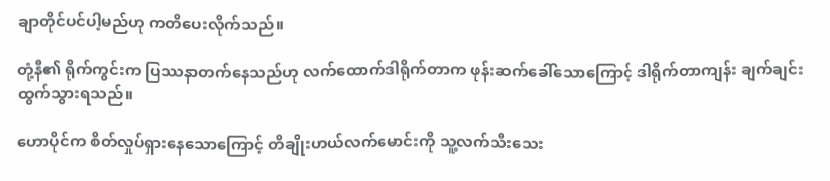ချာတိုင်ပင်ပါ့မည်ဟု ကတိပေးလိုက်သည်။

တုံ့နီ၏ ရိုက်ကွင်းက ပြဿနာတက်နေသည်ဟု လက်ထောက်ဒါရိုက်တာက ဖုန်းဆက်ခေါ်သောကြောင့် ဒါရိုက်တာကျန်း ချက်ချင်းထွက်သွားရသည်။

ဟောပိုင်က စိတ်လှုပ်ရှားနေသောကြောင့် တိချိုးဟယ်လက်မောင်းကို သူ့လက်သီးသေး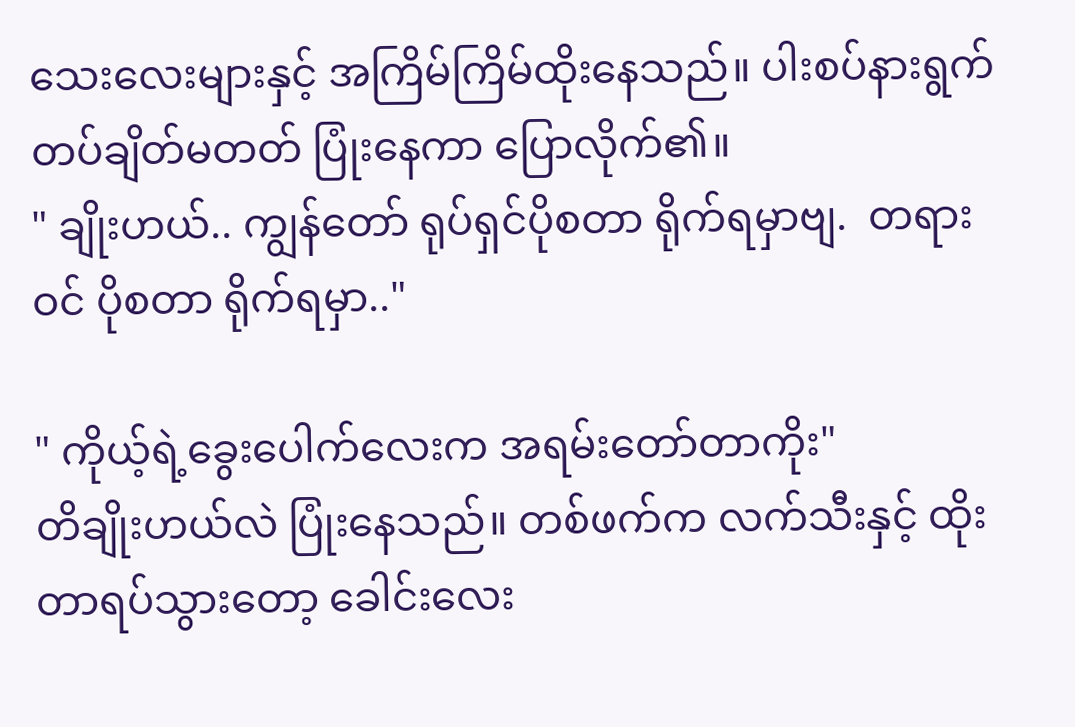သေးလေးများနှင့် အကြိမ်ကြိမ်ထိုးနေသည်။ ပါးစပ်နားရွက်တပ်ချိတ်မတတ် ပြုံးနေကာ ပြောလိုက်၏။
" ချိုးဟယ်.. ကျွန်တော် ရုပ်ရှင်ပိုစတာ ရိုက်ရမှာဗျ.  တရားဝင် ပိုစတာ ရိုက်ရမှာ.."

" ကိုယ့်ရဲ့ခွေးပေါက်လေးက အရမ်းတော်တာကိုး"
တိချိုးဟယ်လဲ ပြုံးနေသည်။ တစ်ဖက်က လက်သီးနှင့် ထိုးတာရပ်သွားတော့ ခေါင်းလေး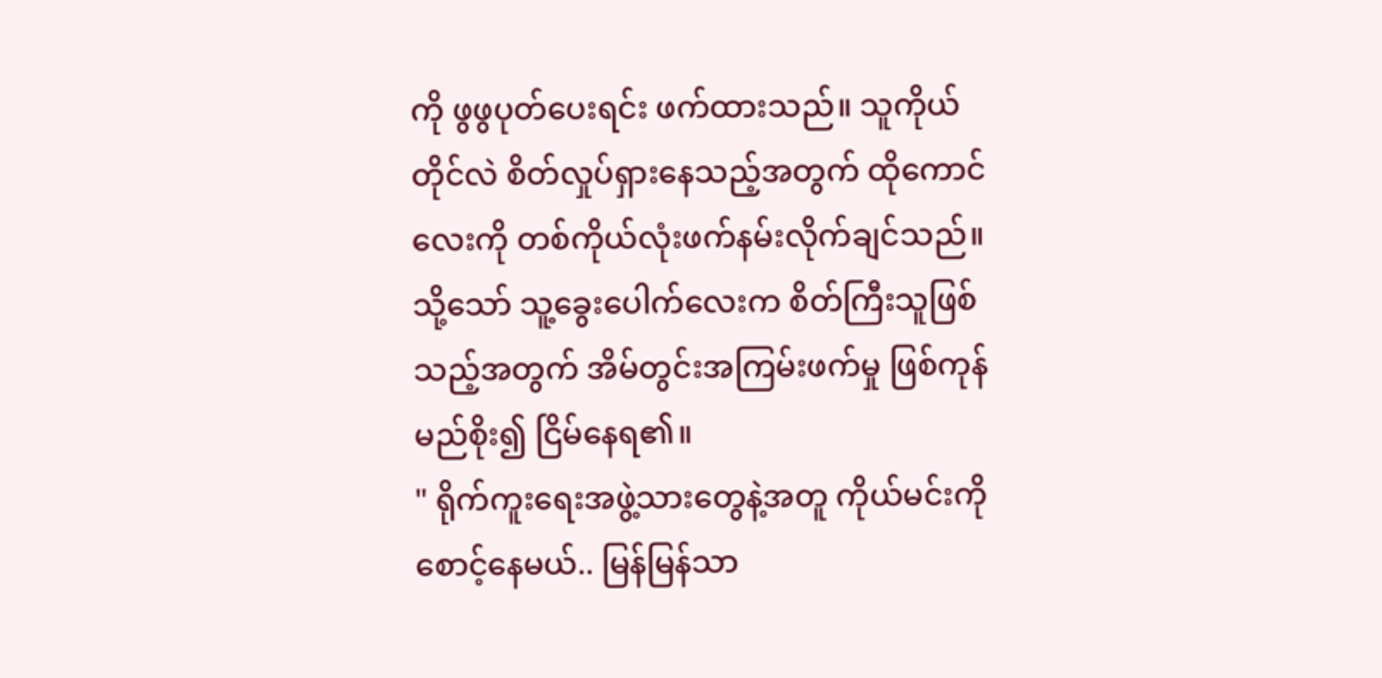ကို ဖွဖွပုတ်ပေးရင်း ဖက်ထားသည်။ သူကိုယ်တိုင်လဲ စိတ်လှုပ်ရှားနေသည့်အတွက် ထိုကောင်လေးကို တစ်ကိုယ်လုံးဖက်နမ်းလိုက်ချင်သည်။ သို့သော် သူ့ခွေးပေါက်လေးက စိတ်ကြီးသူဖြစ်သည့်အတွက် အိမ်တွင်းအကြမ်းဖက်မှု ဖြစ်ကုန်မည်စိုး၍ ငြိမ်နေရ၏။
" ရိုက်ကူးရေးအဖွဲ့သားတွေနဲ့အတူ ကိုယ်မင်းကို စောင့်နေမယ်.. မြန်မြန်သာ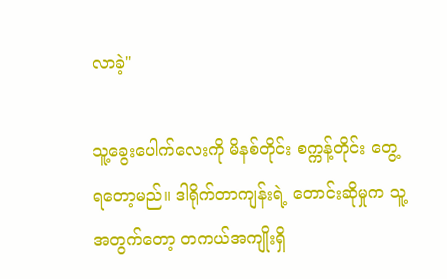လာခဲ့"

သူ့ခွေးပေါက်လေးကို မိနစ်တိုင်း စက္ကန့်တိုင်း တွေ့ရတော့မည်။ ဒါရိုက်တာကျန်းရဲ့ တောင်းဆိုမှုက သူ့အတွက်တော့ တကယ်အကျိုးရှိ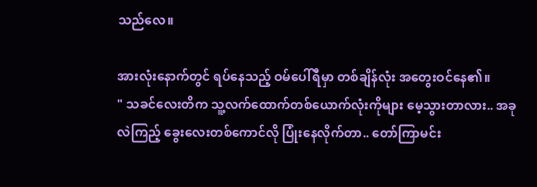သည်လေ။

အားလုံးနောက်တွင် ရပ်နေသည့် ဝမ်ပေါ်ရီမှာ တစ်ချိန်လုံး အတွေးဝင်နေ၏။
" သခင်လေးတိက သူ့လက်ထောက်တစ်ယောက်လုံးကိုများ မေ့သွားတာလား.. အခုလဲကြည့် ခွေးလေးတစ်ကောင်လို ပြုံးနေလိုက်တာ.. တော်ကြာမင်း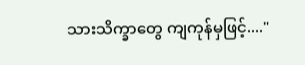သားသိက္ခာတွေ ကျကုန်မှဖြင့်...."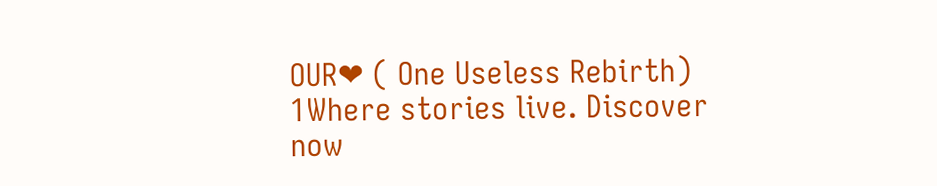OUR❤ ( One Useless Rebirth) 1Where stories live. Discover now